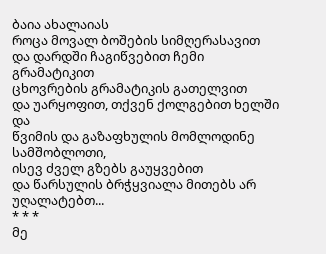ბაია ახალაიას
როცა მოვალ ბოშების სიმღერასავით
და დარდში ჩაგიწვებით ჩემი გრამატიკით
ცხოვრების გრამატიკის გათელვით
და უარყოფით, თქვენ ქოლგებით ხელში და
წვიმის და გაზაფხულის მომლოდინე სამშობლოთი,
ისევ ძველ გზებს გაუყვებით
და წარსულის ბრჭყვიალა მითებს არ უღალატებთ...
* * *
მე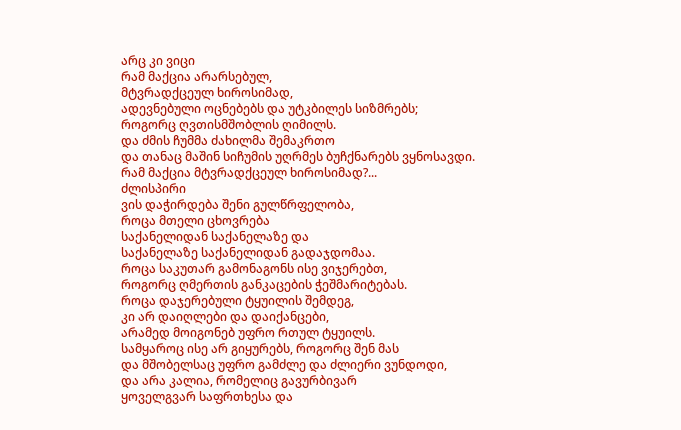არც კი ვიცი
რამ მაქცია არარსებულ,
მტვრადქცეულ ხიროსიმად,
ადევნებული ოცნებებს და უტკბილეს სიზმრებს;
როგორც ღვთისმშობლის ღიმილს.
და ძმის ჩუმმა ძახილმა შემაკრთო
და თანაც მაშინ სიჩუმის უღრმეს ბუჩქნარებს ვყნოსავდი.
რამ მაქცია მტვრადქცეულ ხიროსიმად?...
ძლისპირი
ვის დაჭირდება შენი გულწრფელობა,
როცა მთელი ცხოვრება
საქანელიდან საქანელაზე და
საქანელაზე საქანელიდან გადაჯდომაა.
როცა საკუთარ გამონაგონს ისე ვიჯერებთ,
როგორც ღმერთის განკაცების ჭეშმარიტებას.
როცა დაჯერებული ტყუილის შემდეგ,
კი არ დაიღლები და დაიქანცები,
არამედ მოიგონებ უფრო რთულ ტყუილს.
სამყაროც ისე არ გიყურებს, როგორც შენ მას
და მშობელსაც უფრო გამძლე და ძლიერი ვუნდოდი,
და არა კალია, რომელიც გავურბივარ
ყოველგვარ საფრთხესა და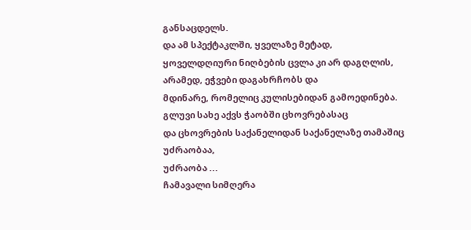განსაცდელს.
და ამ სპექტაკლში, ყველაზე მეტად,
ყოველდღიური ნიღბების ცვლა კი არ დაგღლის,
არამედ, ეჭვები დაგახრჩობს და
მდინარე, რომელიც კულისებიდან გამოედინება.
გლუვი სახე აქვს ჭაობში ცხოვრებასაც
და ცხოვრების საქანელიდან საქანელაზე თამაშიც
უძრაობაა,
უძრაობა ...
ჩამავალი სიმღერა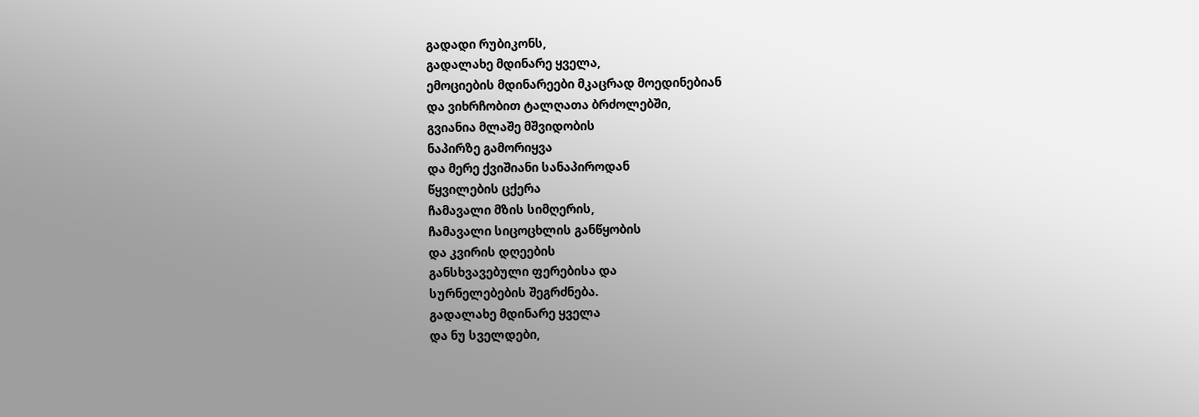გადადი რუბიკონს,
გადალახე მდინარე ყველა,
ემოციების მდინარეები მკაცრად მოედინებიან
და ვიხრჩობით ტალღათა ბრძოლებში,
გვიანია მლაშე მშვიდობის
ნაპირზე გამორიყვა
და მერე ქვიშიანი სანაპიროდან
წყვილების ცქერა
ჩამავალი მზის სიმღერის,
ჩამავალი სიცოცხლის განწყობის
და კვირის დღეების
განსხვავებული ფერებისა და
სურნელებების შეგრძნება.
გადალახე მდინარე ყველა
და ნუ სველდები,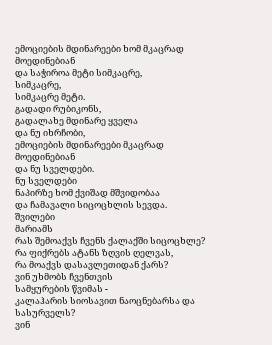ემოციების მდინარეები ხომ მკაცრად მოედინებიან
და საჭიროა მეტი სიმკაცრე,
სიმკაცრე,
სიმკაცრე მეტი.
გადადი რუბიკონს,
გადალახე მდინარე ყველა
და ნუ იხრჩობი,
ემოციების მდინარეები მკაცრად მოედინებიან
და ნუ სველდები.
ნუ სველდები
ნაპირზე ხომ ქვიშად მშვიდობაა
და ჩამავალი სიცოცხლის სევდა.
შვილები
მარიამს
რას შემოაქვს ჩვენს ქალაქში სიცოცხლე?
რა ფიქრებს ატანს ზღვის ღელვას,
რა მოაქვს დასავლეთიდან ქარს?
ვინ უხმობს ჩვენთვის
სამყურების წვიმას -
კალაჰარის სიოსავით ნაოცნებარსა და სასურველს?
ვინ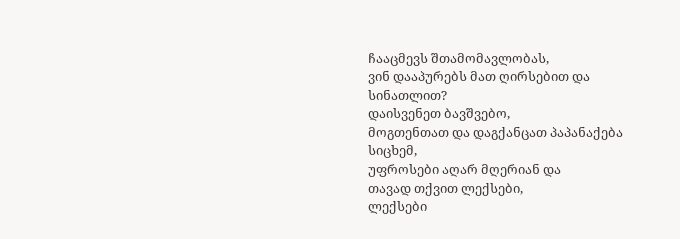ჩააცმევს შთამომავლობას,
ვინ დააპურებს მათ ღირსებით და სინათლით?
დაისვენეთ ბავშვებო,
მოგთენთათ და დაგქანცათ პაპანაქება სიცხემ,
უფროსები აღარ მღერიან და
თავად თქვით ლექსები,
ლექსები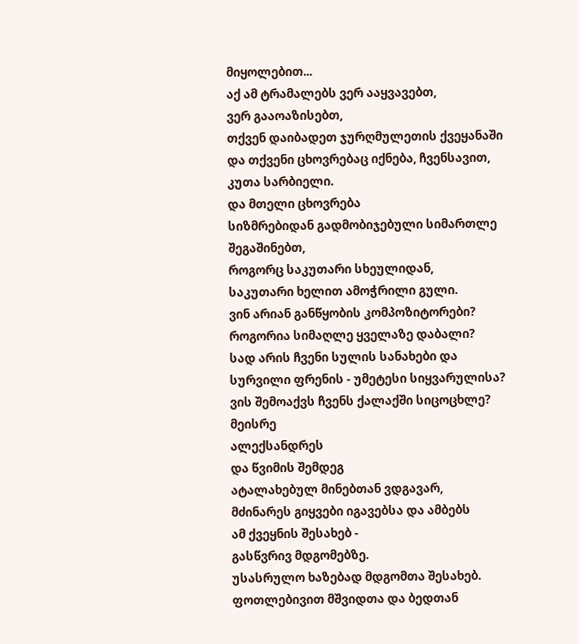მიყოლებით...
აქ ამ ტრამალებს ვერ ააყვავებთ,
ვერ გააოაზისებთ,
თქვენ დაიბადეთ ჯურღმულეთის ქვეყანაში
და თქვენი ცხოვრებაც იქნება, ჩვენსავით,
კუთა სარბიელი.
და მთელი ცხოვრება
სიზმრებიდან გადმობიჯებული სიმართლე შეგაშინებთ,
როგორც საკუთარი სხეულიდან,
საკუთარი ხელით ამოჭრილი გული.
ვინ არიან განწყობის კომპოზიტორები?
როგორია სიმაღლე ყველაზე დაბალი?
სად არის ჩვენი სულის სანახები და
სურვილი ფრენის - უმეტესი სიყვარულისა?
ვის შემოაქვს ჩვენს ქალაქში სიცოცხლე?
მეისრე
ალექსანდრეს
და წვიმის შემდეგ
ატალახებულ მინებთან ვდგავარ,
მძინარეს გიყვები იგავებსა და ამბებს
ამ ქვეყნის შესახებ -
გასწვრივ მდგომებზე.
უსასრულო ხაზებად მდგომთა შესახებ.
ფოთლებივით მშვიდთა და ბედთან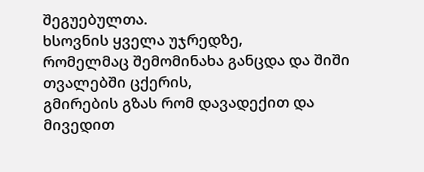შეგუებულთა.
ხსოვნის ყველა უჯრედზე,
რომელმაც შემომინახა განცდა და შიში
თვალებში ცქერის,
გმირების გზას რომ დავადექით და
მივედით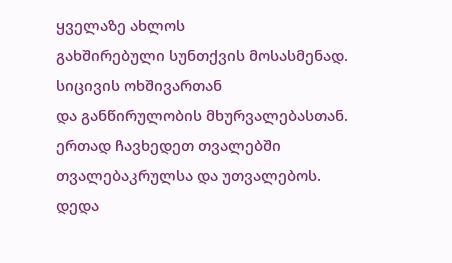ყველაზე ახლოს
გახშირებული სუნთქვის მოსასმენად.
სიცივის ოხშივართან
და განწირულობის მხურვალებასთან.
ერთად ჩავხედეთ თვალებში
თვალებაკრულსა და უთვალებოს.
დედა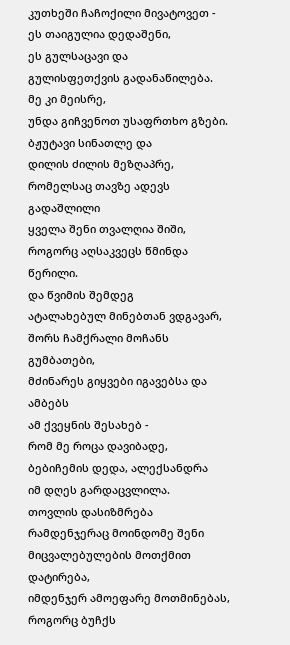კუთხეში ჩაჩოქილი მივატოვეთ -
ეს თაიგულია დედაშენი,
ეს გულსაცავი და
გულისფეთქვის გადანაწილება.
მე კი მეისრე,
უნდა გიჩვენოთ უსაფრთხო გზები.
ბჟუტავი სინათლე და
დილის ძილის მეზღაპრე,
რომელსაც თავზე ადევს გადაშლილი
ყველა შენი თვალღია შიში,
როგორც აღსაკვეცს წმინდა წერილი.
და წვიმის შემდეგ
ატალახებულ მინებთან ვდგავარ,
შორს ჩამქრალი მოჩანს გუმბათები,
მძინარეს გიყვები იგავებსა და ამბებს
ამ ქვეყნის შესახებ -
რომ მე როცა დავიბადე,
ბებიჩემის დედა, ალექსანდრა
იმ დღეს გარდაცვლილა.
თოვლის დასიზმრება
რამდენჯერაც მოინდომე შენი მიცვალებულების მოთქმით დატირება,
იმდენჯერ ამოეფარე მოთმინებას, როგორც ბუჩქს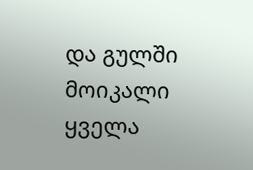და გულში მოიკალი ყველა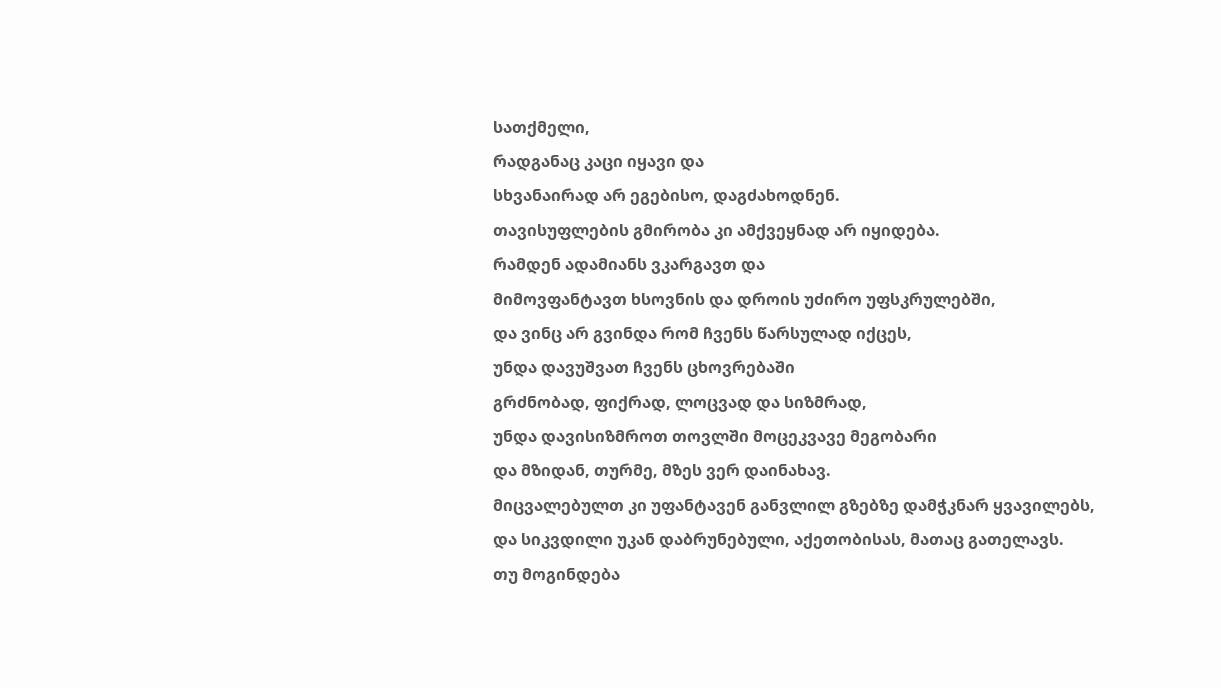სათქმელი,
რადგანაც კაცი იყავი და
სხვანაირად არ ეგებისო, დაგძახოდნენ.
თავისუფლების გმირობა კი ამქვეყნად არ იყიდება.
რამდენ ადამიანს ვკარგავთ და
მიმოვფანტავთ ხსოვნის და დროის უძირო უფსკრულებში,
და ვინც არ გვინდა რომ ჩვენს წარსულად იქცეს,
უნდა დავუშვათ ჩვენს ცხოვრებაში
გრძნობად, ფიქრად, ლოცვად და სიზმრად,
უნდა დავისიზმროთ თოვლში მოცეკვავე მეგობარი
და მზიდან, თურმე, მზეს ვერ დაინახავ.
მიცვალებულთ კი უფანტავენ განვლილ გზებზე დამჭკნარ ყვავილებს,
და სიკვდილი უკან დაბრუნებული, აქეთობისას, მათაც გათელავს.
თუ მოგინდება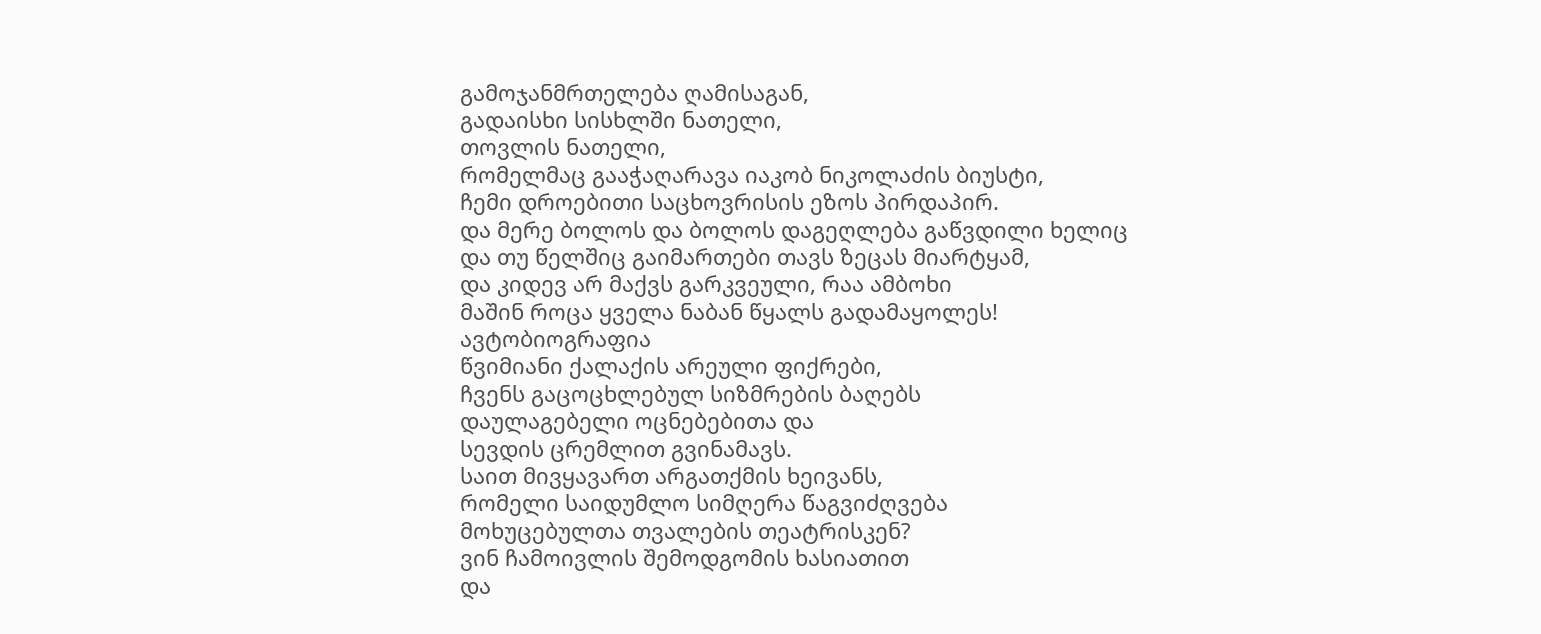გამოჯანმრთელება ღამისაგან,
გადაისხი სისხლში ნათელი,
თოვლის ნათელი,
რომელმაც გააჭაღარავა იაკობ ნიკოლაძის ბიუსტი,
ჩემი დროებითი საცხოვრისის ეზოს პირდაპირ.
და მერე ბოლოს და ბოლოს დაგეღლება გაწვდილი ხელიც
და თუ წელშიც გაიმართები თავს ზეცას მიარტყამ,
და კიდევ არ მაქვს გარკვეული, რაა ამბოხი
მაშინ როცა ყველა ნაბან წყალს გადამაყოლეს!
ავტობიოგრაფია
წვიმიანი ქალაქის არეული ფიქრები,
ჩვენს გაცოცხლებულ სიზმრების ბაღებს
დაულაგებელი ოცნებებითა და
სევდის ცრემლით გვინამავს.
საით მივყავართ არგათქმის ხეივანს,
რომელი საიდუმლო სიმღერა წაგვიძღვება
მოხუცებულთა თვალების თეატრისკენ?
ვინ ჩამოივლის შემოდგომის ხასიათით
და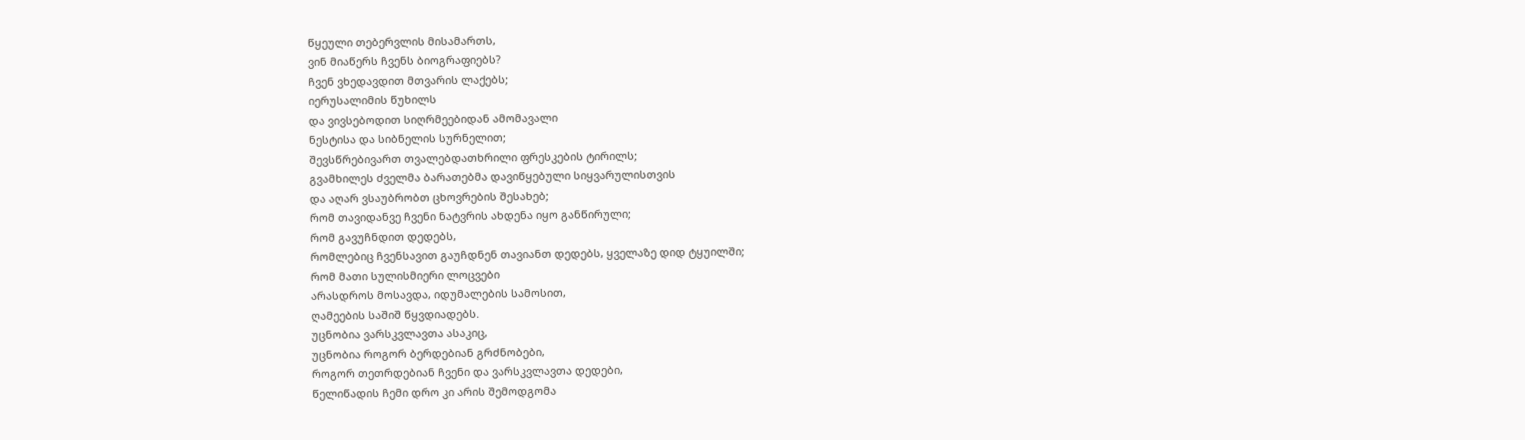წყეული თებერვლის მისამართს,
ვინ მიაწერს ჩვენს ბიოგრაფიებს?
ჩვენ ვხედავდით მთვარის ლაქებს;
იერუსალიმის წუხილს
და ვივსებოდით სიღრმეებიდან ამომავალი
ნესტისა და სიბნელის სურნელით;
შევსწრებივართ თვალებდათხრილი ფრესკების ტირილს;
გვამხილეს ძველმა ბარათებმა დავიწყებული სიყვარულისთვის
და აღარ ვსაუბრობთ ცხოვრების შესახებ;
რომ თავიდანვე ჩვენი ნატვრის ახდენა იყო განწირული;
რომ გავუჩნდით დედებს,
რომლებიც ჩვენსავით გაუჩდნენ თავიანთ დედებს, ყველაზე დიდ ტყუილში;
რომ მათი სულისმიერი ლოცვები
არასდროს მოსავდა, იდუმალების სამოსით,
ღამეების საშიშ წყვდიადებს.
უცნობია ვარსკვლავთა ასაკიც,
უცნობია როგორ ბერდებიან გრძნობები,
როგორ თეთრდებიან ჩვენი და ვარსკვლავთა დედები,
წელიწადის ჩემი დრო კი არის შემოდგომა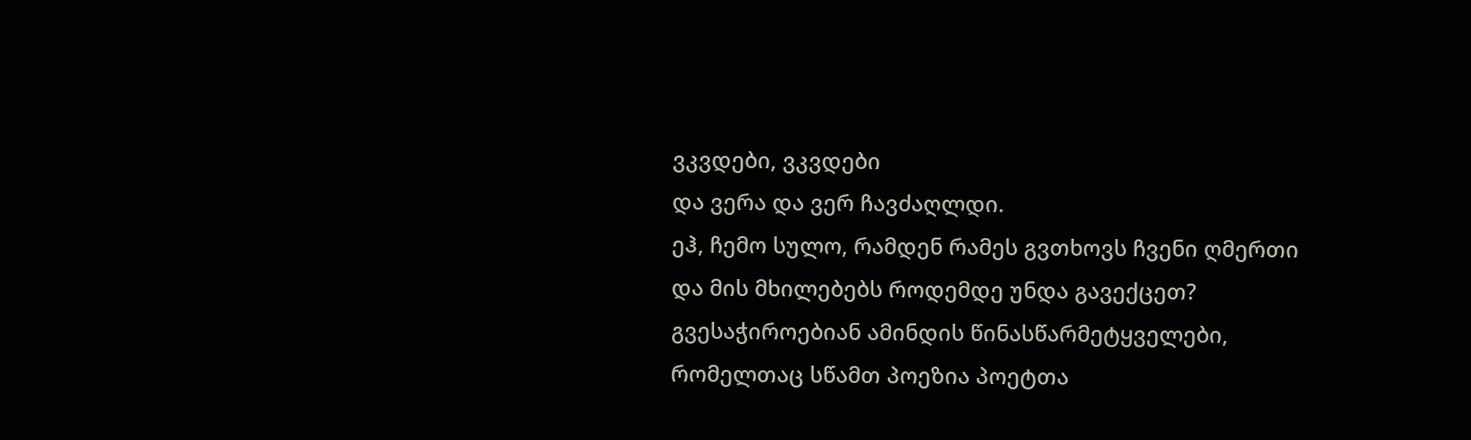ვკვდები, ვკვდები
და ვერა და ვერ ჩავძაღლდი.
ეჰ, ჩემო სულო, რამდენ რამეს გვთხოვს ჩვენი ღმერთი
და მის მხილებებს როდემდე უნდა გავექცეთ?
გვესაჭიროებიან ამინდის წინასწარმეტყველები,
რომელთაც სწამთ პოეზია პოეტთა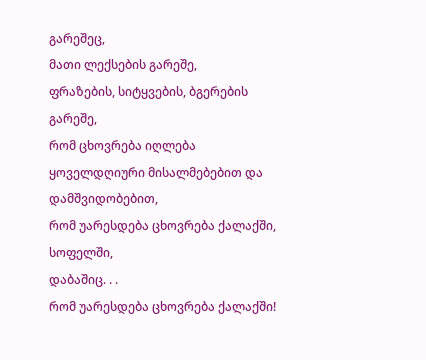გარეშეც,
მათი ლექსების გარეშე,
ფრაზების, სიტყვების, ბგერების გარეშე,
რომ ცხოვრება იღლება
ყოველდღიური მისალმებებით და დამშვიდობებით,
რომ უარესდება ცხოვრება ქალაქში,
სოფელში,
დაბაშიც. . .
რომ უარესდება ცხოვრება ქალაქში!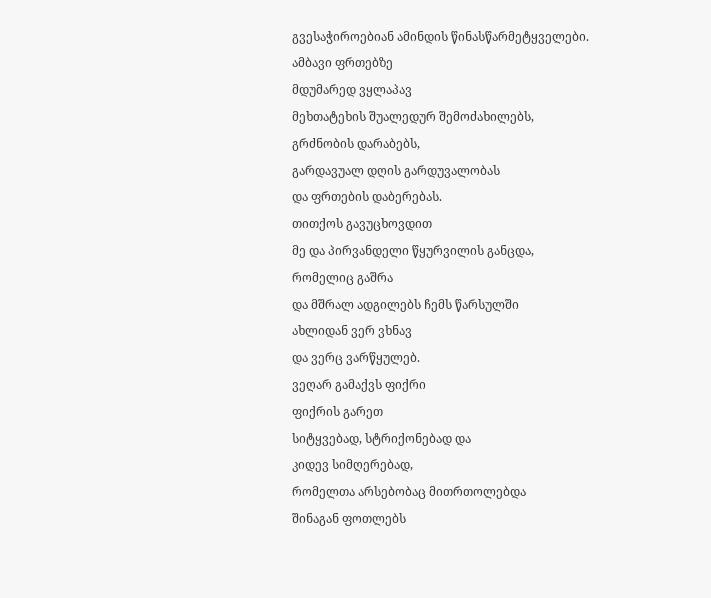გვესაჭიროებიან ამინდის წინასწარმეტყველები.
ამბავი ფრთებზე
მდუმარედ ვყლაპავ
მეხთატეხის შუალედურ შემოძახილებს,
გრძნობის დარაბებს,
გარდავუალ დღის გარდუვალობას
და ფრთების დაბერებას.
თითქოს გავუცხოვდით
მე და პირვანდელი წყურვილის განცდა,
რომელიც გაშრა
და მშრალ ადგილებს ჩემს წარსულში
ახლიდან ვერ ვხნავ
და ვერც ვარწყულებ.
ვეღარ გამაქვს ფიქრი
ფიქრის გარეთ
სიტყვებად, სტრიქონებად და
კიდევ სიმღერებად,
რომელთა არსებობაც მითრთოლებდა
შინაგან ფოთლებს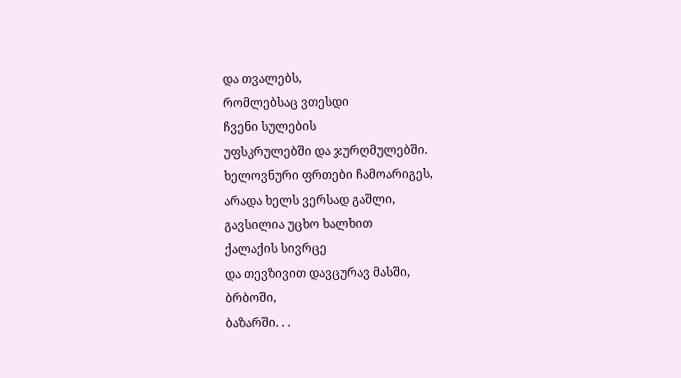და თვალებს,
რომლებსაც ვთესდი
ჩვენი სულების
უფსკრულებში და ჯურღმულებში.
ხელოვნური ფრთები ჩამოარიგეს,
არადა ხელს ვერსად გაშლი,
გავსილია უცხო ხალხით
ქალაქის სივრცე
და თევზივით დავცურავ მასში,
ბრბოში,
ბაზარში. . .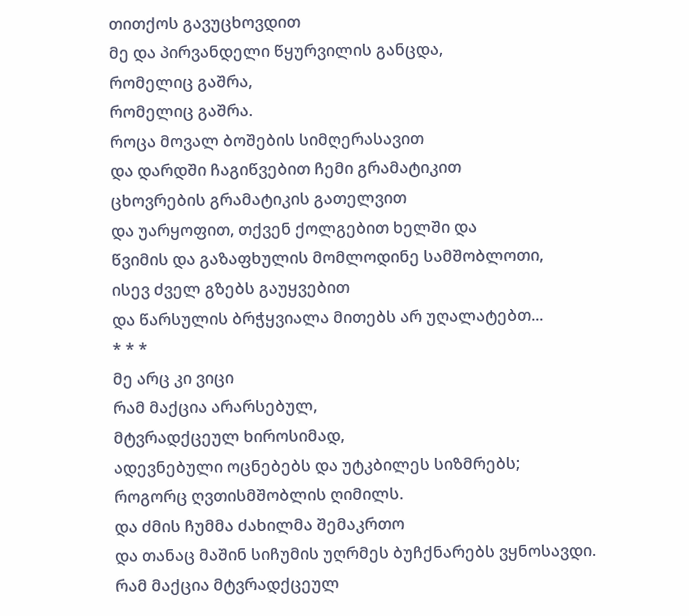თითქოს გავუცხოვდით
მე და პირვანდელი წყურვილის განცდა,
რომელიც გაშრა,
რომელიც გაშრა.
როცა მოვალ ბოშების სიმღერასავით
და დარდში ჩაგიწვებით ჩემი გრამატიკით
ცხოვრების გრამატიკის გათელვით
და უარყოფით, თქვენ ქოლგებით ხელში და
წვიმის და გაზაფხულის მომლოდინე სამშობლოთი,
ისევ ძველ გზებს გაუყვებით
და წარსულის ბრჭყვიალა მითებს არ უღალატებთ...
* * *
მე არც კი ვიცი
რამ მაქცია არარსებულ,
მტვრადქცეულ ხიროსიმად,
ადევნებული ოცნებებს და უტკბილეს სიზმრებს;
როგორც ღვთისმშობლის ღიმილს.
და ძმის ჩუმმა ძახილმა შემაკრთო
და თანაც მაშინ სიჩუმის უღრმეს ბუჩქნარებს ვყნოსავდი.
რამ მაქცია მტვრადქცეულ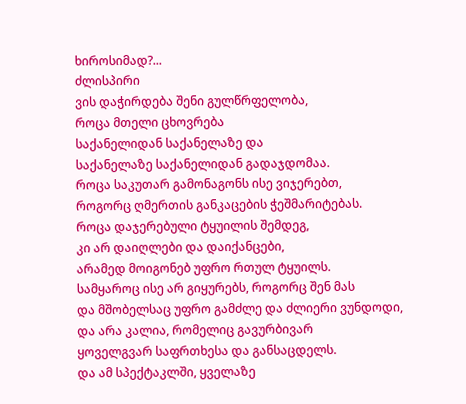ხიროსიმად?...
ძლისპირი
ვის დაჭირდება შენი გულწრფელობა,
როცა მთელი ცხოვრება
საქანელიდან საქანელაზე და
საქანელაზე საქანელიდან გადაჯდომაა.
როცა საკუთარ გამონაგონს ისე ვიჯერებთ,
როგორც ღმერთის განკაცების ჭეშმარიტებას.
როცა დაჯერებული ტყუილის შემდეგ,
კი არ დაიღლები და დაიქანცები,
არამედ მოიგონებ უფრო რთულ ტყუილს.
სამყაროც ისე არ გიყურებს, როგორც შენ მას
და მშობელსაც უფრო გამძლე და ძლიერი ვუნდოდი,
და არა კალია, რომელიც გავურბივარ
ყოველგვარ საფრთხესა და განსაცდელს.
და ამ სპექტაკლში, ყველაზე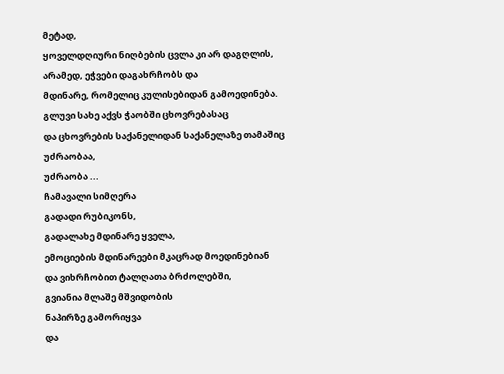მეტად,
ყოველდღიური ნიღბების ცვლა კი არ დაგღლის,
არამედ, ეჭვები დაგახრჩობს და
მდინარე, რომელიც კულისებიდან გამოედინება.
გლუვი სახე აქვს ჭაობში ცხოვრებასაც
და ცხოვრების საქანელიდან საქანელაზე თამაშიც
უძრაობაა,
უძრაობა ...
ჩამავალი სიმღერა
გადადი რუბიკონს,
გადალახე მდინარე ყველა,
ემოციების მდინარეები მკაცრად მოედინებიან
და ვიხრჩობით ტალღათა ბრძოლებში,
გვიანია მლაშე მშვიდობის
ნაპირზე გამორიყვა
და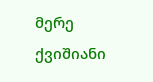მერე ქვიშიანი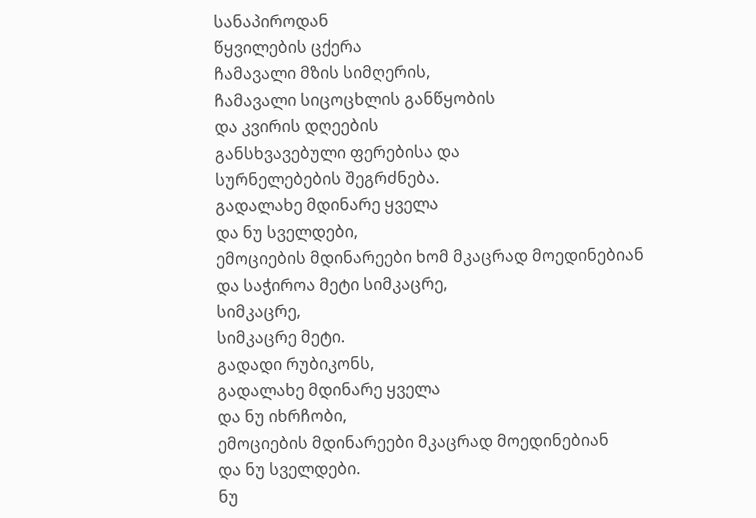სანაპიროდან
წყვილების ცქერა
ჩამავალი მზის სიმღერის,
ჩამავალი სიცოცხლის განწყობის
და კვირის დღეების
განსხვავებული ფერებისა და
სურნელებების შეგრძნება.
გადალახე მდინარე ყველა
და ნუ სველდები,
ემოციების მდინარეები ხომ მკაცრად მოედინებიან
და საჭიროა მეტი სიმკაცრე,
სიმკაცრე,
სიმკაცრე მეტი.
გადადი რუბიკონს,
გადალახე მდინარე ყველა
და ნუ იხრჩობი,
ემოციების მდინარეები მკაცრად მოედინებიან
და ნუ სველდები.
ნუ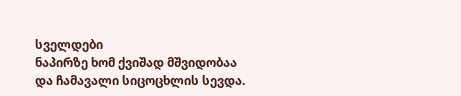სველდები
ნაპირზე ხომ ქვიშად მშვიდობაა
და ჩამავალი სიცოცხლის სევდა.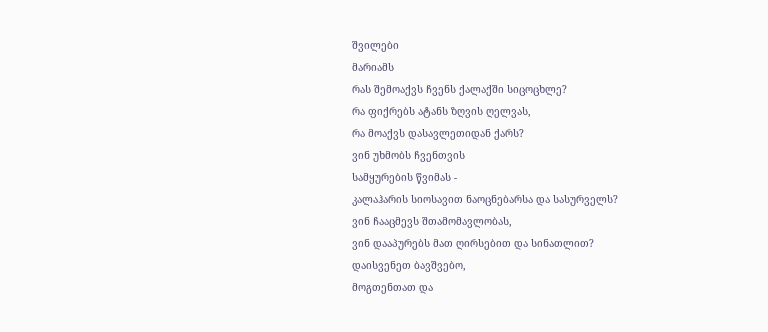შვილები
მარიამს
რას შემოაქვს ჩვენს ქალაქში სიცოცხლე?
რა ფიქრებს ატანს ზღვის ღელვას,
რა მოაქვს დასავლეთიდან ქარს?
ვინ უხმობს ჩვენთვის
სამყურების წვიმას -
კალაჰარის სიოსავით ნაოცნებარსა და სასურველს?
ვინ ჩააცმევს შთამომავლობას,
ვინ დააპურებს მათ ღირსებით და სინათლით?
დაისვენეთ ბავშვებო,
მოგთენთათ და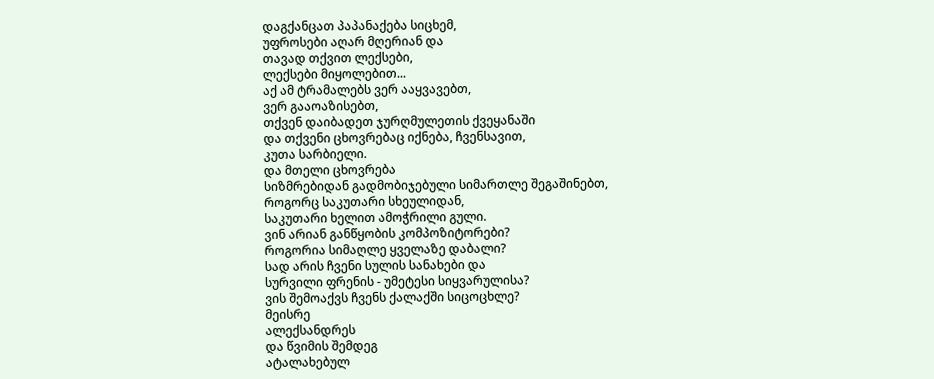დაგქანცათ პაპანაქება სიცხემ,
უფროსები აღარ მღერიან და
თავად თქვით ლექსები,
ლექსები მიყოლებით...
აქ ამ ტრამალებს ვერ ააყვავებთ,
ვერ გააოაზისებთ,
თქვენ დაიბადეთ ჯურღმულეთის ქვეყანაში
და თქვენი ცხოვრებაც იქნება, ჩვენსავით,
კუთა სარბიელი.
და მთელი ცხოვრება
სიზმრებიდან გადმობიჯებული სიმართლე შეგაშინებთ,
როგორც საკუთარი სხეულიდან,
საკუთარი ხელით ამოჭრილი გული.
ვინ არიან განწყობის კომპოზიტორები?
როგორია სიმაღლე ყველაზე დაბალი?
სად არის ჩვენი სულის სანახები და
სურვილი ფრენის - უმეტესი სიყვარულისა?
ვის შემოაქვს ჩვენს ქალაქში სიცოცხლე?
მეისრე
ალექსანდრეს
და წვიმის შემდეგ
ატალახებულ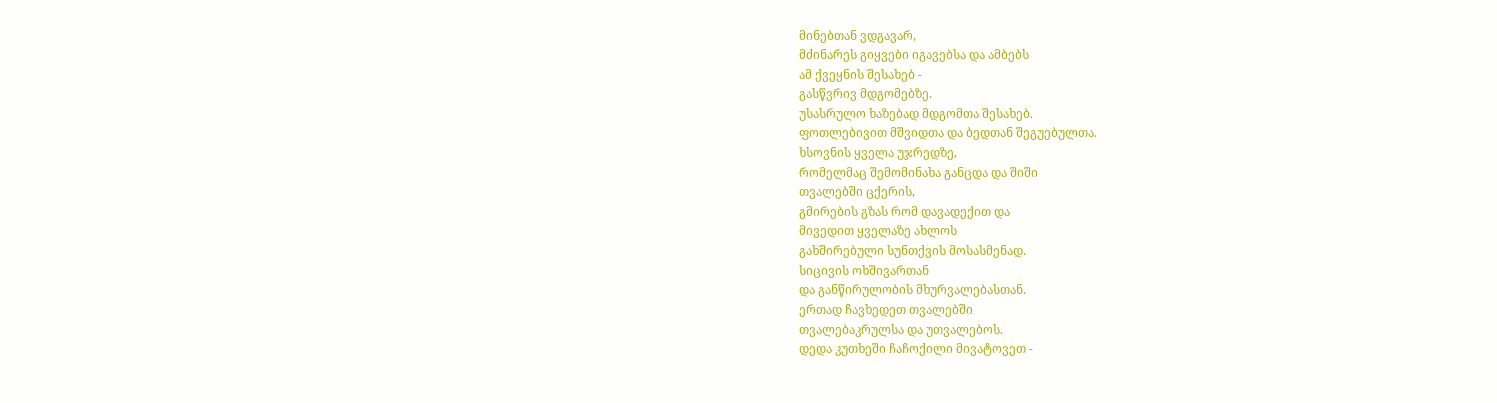მინებთან ვდგავარ,
მძინარეს გიყვები იგავებსა და ამბებს
ამ ქვეყნის შესახებ -
გასწვრივ მდგომებზე.
უსასრულო ხაზებად მდგომთა შესახებ.
ფოთლებივით მშვიდთა და ბედთან შეგუებულთა.
ხსოვნის ყველა უჯრედზე,
რომელმაც შემომინახა განცდა და შიში
თვალებში ცქერის,
გმირების გზას რომ დავადექით და
მივედით ყველაზე ახლოს
გახშირებული სუნთქვის მოსასმენად.
სიცივის ოხშივართან
და განწირულობის მხურვალებასთან.
ერთად ჩავხედეთ თვალებში
თვალებაკრულსა და უთვალებოს.
დედა კუთხეში ჩაჩოქილი მივატოვეთ -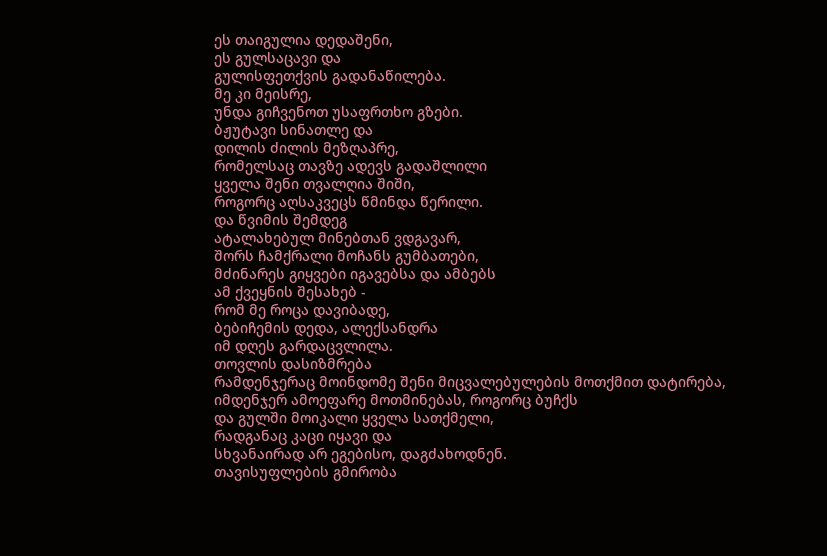ეს თაიგულია დედაშენი,
ეს გულსაცავი და
გულისფეთქვის გადანაწილება.
მე კი მეისრე,
უნდა გიჩვენოთ უსაფრთხო გზები.
ბჟუტავი სინათლე და
დილის ძილის მეზღაპრე,
რომელსაც თავზე ადევს გადაშლილი
ყველა შენი თვალღია შიში,
როგორც აღსაკვეცს წმინდა წერილი.
და წვიმის შემდეგ
ატალახებულ მინებთან ვდგავარ,
შორს ჩამქრალი მოჩანს გუმბათები,
მძინარეს გიყვები იგავებსა და ამბებს
ამ ქვეყნის შესახებ -
რომ მე როცა დავიბადე,
ბებიჩემის დედა, ალექსანდრა
იმ დღეს გარდაცვლილა.
თოვლის დასიზმრება
რამდენჯერაც მოინდომე შენი მიცვალებულების მოთქმით დატირება,
იმდენჯერ ამოეფარე მოთმინებას, როგორც ბუჩქს
და გულში მოიკალი ყველა სათქმელი,
რადგანაც კაცი იყავი და
სხვანაირად არ ეგებისო, დაგძახოდნენ.
თავისუფლების გმირობა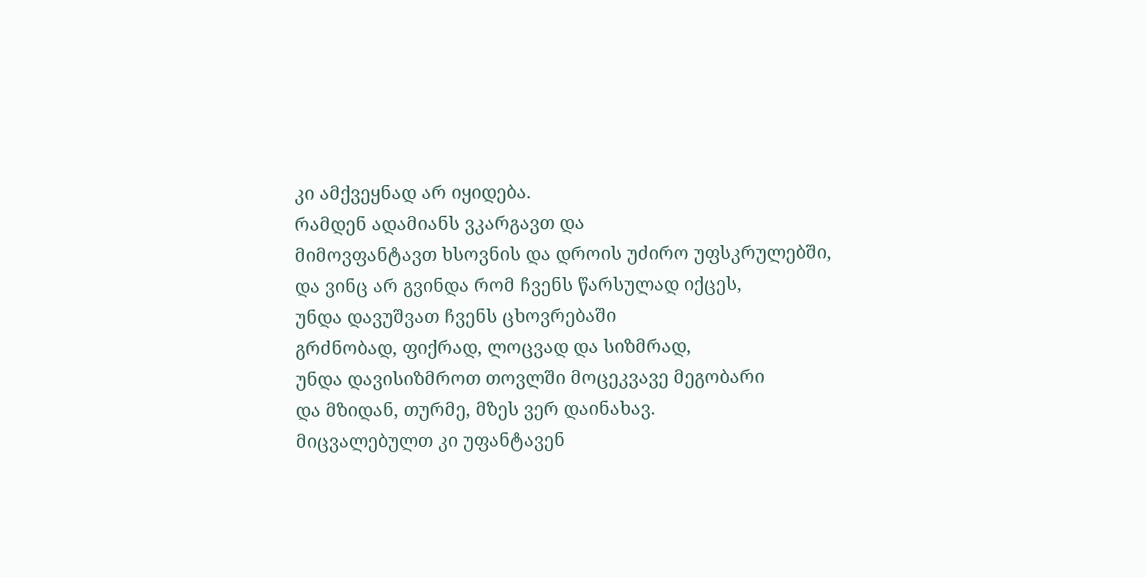კი ამქვეყნად არ იყიდება.
რამდენ ადამიანს ვკარგავთ და
მიმოვფანტავთ ხსოვნის და დროის უძირო უფსკრულებში,
და ვინც არ გვინდა რომ ჩვენს წარსულად იქცეს,
უნდა დავუშვათ ჩვენს ცხოვრებაში
გრძნობად, ფიქრად, ლოცვად და სიზმრად,
უნდა დავისიზმროთ თოვლში მოცეკვავე მეგობარი
და მზიდან, თურმე, მზეს ვერ დაინახავ.
მიცვალებულთ კი უფანტავენ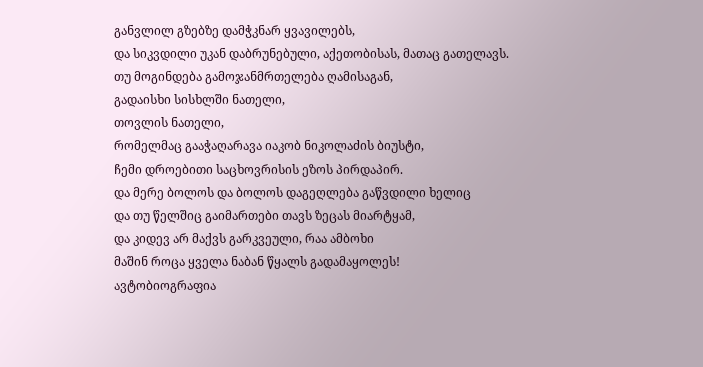განვლილ გზებზე დამჭკნარ ყვავილებს,
და სიკვდილი უკან დაბრუნებული, აქეთობისას, მათაც გათელავს.
თუ მოგინდება გამოჯანმრთელება ღამისაგან,
გადაისხი სისხლში ნათელი,
თოვლის ნათელი,
რომელმაც გააჭაღარავა იაკობ ნიკოლაძის ბიუსტი,
ჩემი დროებითი საცხოვრისის ეზოს პირდაპირ.
და მერე ბოლოს და ბოლოს დაგეღლება გაწვდილი ხელიც
და თუ წელშიც გაიმართები თავს ზეცას მიარტყამ,
და კიდევ არ მაქვს გარკვეული, რაა ამბოხი
მაშინ როცა ყველა ნაბან წყალს გადამაყოლეს!
ავტობიოგრაფია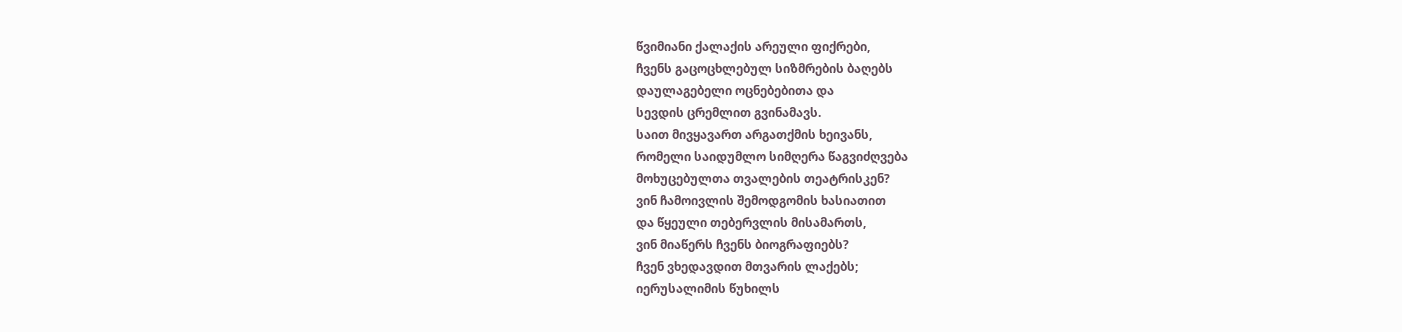წვიმიანი ქალაქის არეული ფიქრები,
ჩვენს გაცოცხლებულ სიზმრების ბაღებს
დაულაგებელი ოცნებებითა და
სევდის ცრემლით გვინამავს.
საით მივყავართ არგათქმის ხეივანს,
რომელი საიდუმლო სიმღერა წაგვიძღვება
მოხუცებულთა თვალების თეატრისკენ?
ვინ ჩამოივლის შემოდგომის ხასიათით
და წყეული თებერვლის მისამართს,
ვინ მიაწერს ჩვენს ბიოგრაფიებს?
ჩვენ ვხედავდით მთვარის ლაქებს;
იერუსალიმის წუხილს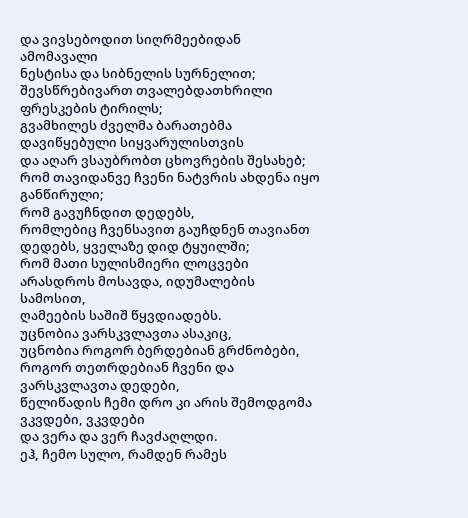და ვივსებოდით სიღრმეებიდან ამომავალი
ნესტისა და სიბნელის სურნელით;
შევსწრებივართ თვალებდათხრილი ფრესკების ტირილს;
გვამხილეს ძველმა ბარათებმა დავიწყებული სიყვარულისთვის
და აღარ ვსაუბრობთ ცხოვრების შესახებ;
რომ თავიდანვე ჩვენი ნატვრის ახდენა იყო განწირული;
რომ გავუჩნდით დედებს,
რომლებიც ჩვენსავით გაუჩდნენ თავიანთ დედებს, ყველაზე დიდ ტყუილში;
რომ მათი სულისმიერი ლოცვები
არასდროს მოსავდა, იდუმალების სამოსით,
ღამეების საშიშ წყვდიადებს.
უცნობია ვარსკვლავთა ასაკიც,
უცნობია როგორ ბერდებიან გრძნობები,
როგორ თეთრდებიან ჩვენი და ვარსკვლავთა დედები,
წელიწადის ჩემი დრო კი არის შემოდგომა
ვკვდები, ვკვდები
და ვერა და ვერ ჩავძაღლდი.
ეჰ, ჩემო სულო, რამდენ რამეს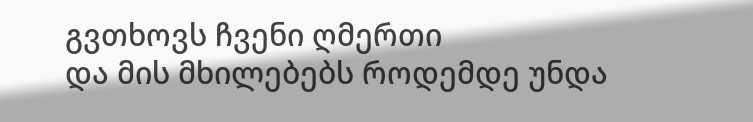გვთხოვს ჩვენი ღმერთი
და მის მხილებებს როდემდე უნდა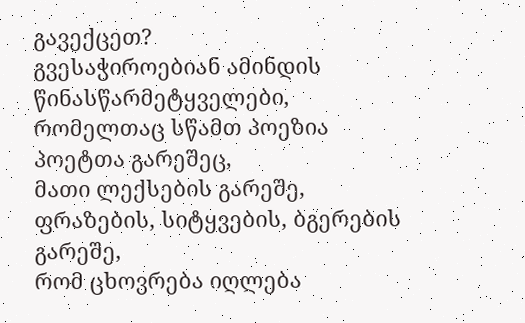გავექცეთ?
გვესაჭიროებიან ამინდის წინასწარმეტყველები,
რომელთაც სწამთ პოეზია პოეტთა გარეშეც,
მათი ლექსების გარეშე,
ფრაზების, სიტყვების, ბგერების გარეშე,
რომ ცხოვრება იღლება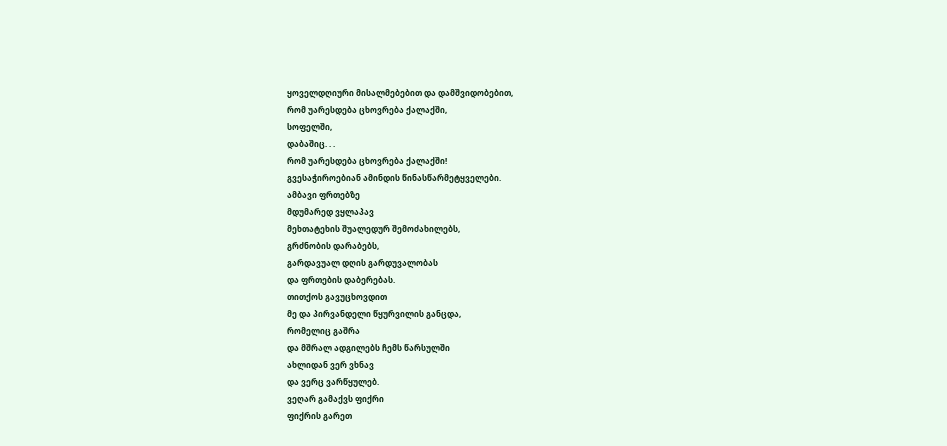ყოველდღიური მისალმებებით და დამშვიდობებით,
რომ უარესდება ცხოვრება ქალაქში,
სოფელში,
დაბაშიც. . .
რომ უარესდება ცხოვრება ქალაქში!
გვესაჭიროებიან ამინდის წინასწარმეტყველები.
ამბავი ფრთებზე
მდუმარედ ვყლაპავ
მეხთატეხის შუალედურ შემოძახილებს,
გრძნობის დარაბებს,
გარდავუალ დღის გარდუვალობას
და ფრთების დაბერებას.
თითქოს გავუცხოვდით
მე და პირვანდელი წყურვილის განცდა,
რომელიც გაშრა
და მშრალ ადგილებს ჩემს წარსულში
ახლიდან ვერ ვხნავ
და ვერც ვარწყულებ.
ვეღარ გამაქვს ფიქრი
ფიქრის გარეთ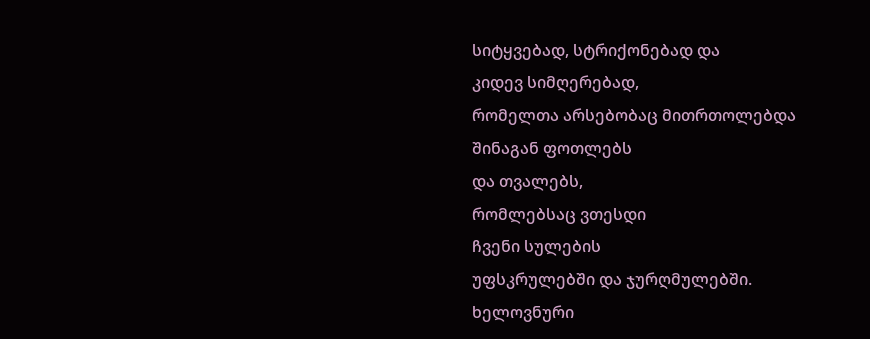სიტყვებად, სტრიქონებად და
კიდევ სიმღერებად,
რომელთა არსებობაც მითრთოლებდა
შინაგან ფოთლებს
და თვალებს,
რომლებსაც ვთესდი
ჩვენი სულების
უფსკრულებში და ჯურღმულებში.
ხელოვნური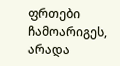ფრთები ჩამოარიგეს,
არადა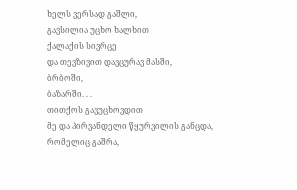ხელს ვერსად გაშლი,
გავსილია უცხო ხალხით
ქალაქის სივრცე
და თევზივით დავცურავ მასში,
ბრბოში,
ბაზარში. . .
თითქოს გავუცხოვდით
მე და პირვანდელი წყურვილის განცდა,
რომელიც გაშრა,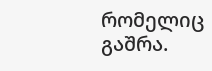რომელიც გაშრა.